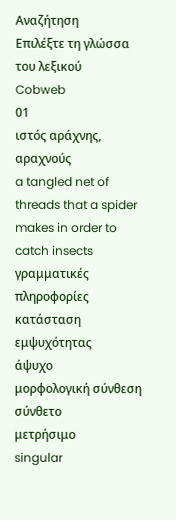Αναζήτηση
Επιλέξτε τη γλώσσα του λεξικού
Cobweb
01
ιστός αράχνης, αραχνούς
a tangled net of threads that a spider makes in order to catch insects
γραμματικές πληροφορίες
κατάσταση εμψυχότητας
άψυχο
μορφολογική σύνθεση
σύνθετο
μετρήσιμο
singular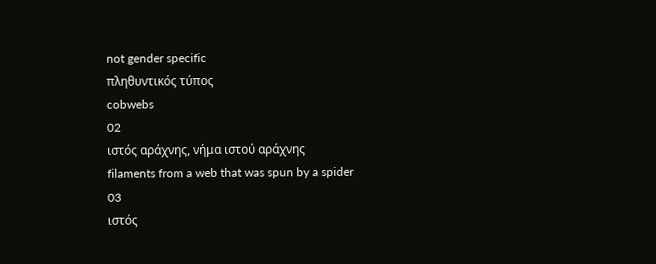not gender specific
πληθυντικός τύπος
cobwebs
02
ιστός αράχνης, νήμα ιστού αράχνης
filaments from a web that was spun by a spider
03
ιστός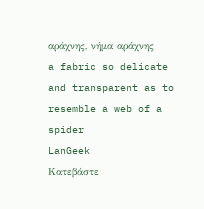αράχνης, νήμα αράχνης
a fabric so delicate and transparent as to resemble a web of a spider
LanGeek
Κατεβάστε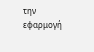την εφαρμογή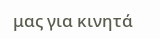μας για κινητά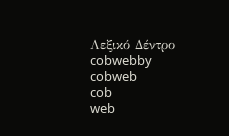Λεξικό Δέντρο
cobwebby
cobweb
cob
web